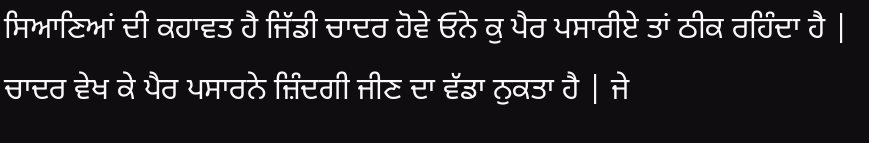ਸਿਆਣਿਆਂ ਦੀ ਕਹਾਵਤ ਹੈ ਜਿੱਡੀ ਚਾਦਰ ਹੋਵੇ ਓਨੇ ਕੁ ਪੈਰ ਪਸਾਰੀਏ ਤਾਂ ਠੀਕ ਰਹਿੰਦਾ ਹੈ | ਚਾਦਰ ਵੇਖ ਕੇ ਪੈਰ ਪਸਾਰਨੇ ਜ਼ਿੰਦਗੀ ਜੀਣ ਦਾ ਵੱਡਾ ਨੁਕਤਾ ਹੈ | ਜੇ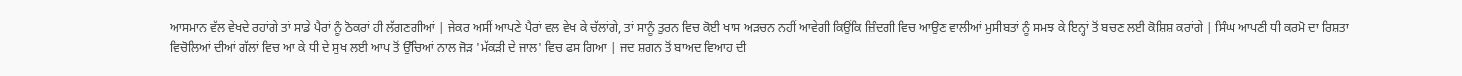ਆਸਮਾਨ ਵੱਲ ਵੇਖਦੇ ਰਹਾਂਗੇ ਤਾਂ ਸਾਡੇ ਪੈਰਾਂ ਨੂੰ ਠੋਕਰਾਂ ਹੀ ਲੱਗਣਗੀਆਂ | ਜੇਕਰ ਅਸੀਂ ਆਪਣੇ ਪੈਰਾਂ ਵਲ ਵੇਖ ਕੇ ਚੱਲਾਂਗੇ, ਤਾਂ ਸਾਨੂੰ ਤੁਰਨ ਵਿਚ ਕੋਈ ਖਾਸ ਅੜਚਨ ਨਹੀਂ ਆਵੇਗੀ ਕਿਉਂਕਿ ਜ਼ਿੰਦਗੀ ਵਿਚ ਆਉਣ ਵਾਲੀਆਂ ਮੁਸੀਬਤਾਂ ਨੂੰ ਸਮਝ ਕੇ ਇਨ੍ਹਾਂ ਤੋਂ ਬਚਣ ਲਈ ਕੋਸ਼ਿਸ਼ ਕਰਾਂਗੇ | ਸਿੰਘ ਆਪਣੀ ਧੀ ਕਰਮੋ ਦਾ ਰਿਸ਼ਤਾ ਵਿਚੋਲਿਆਂ ਦੀਆਂ ਗੱਲਾਂ ਵਿਚ ਆ ਕੇ ਧੀ ਦੇ ਸੁਖ ਲਈ ਆਪ ਤੋਂ ਉੱਚਿਆਂ ਨਾਲ ਜੋੜ 'ਮੱਕੜੀ ਦੇ ਜਾਲ' ਵਿਚ ਫਸ ਗਿਆ | ਜਦ ਸ਼ਗਨ ਤੋਂ ਬਾਅਦ ਵਿਆਹ ਦੀ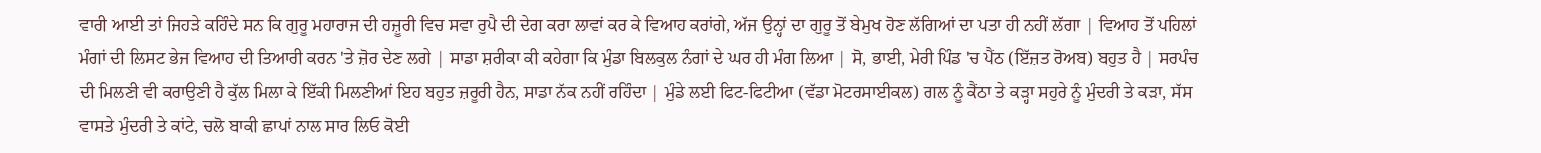ਵਾਰੀ ਆਈ ਤਾਂ ਜਿਹੜੇ ਕਹਿੰਦੇ ਸਨ ਕਿ ਗੁਰੂ ਮਹਾਰਾਜ ਦੀ ਹਜ਼ੂਰੀ ਵਿਚ ਸਵਾ ਰੁਪੈ ਦੀ ਦੇਗ ਕਰਾ ਲਾਵਾਂ ਕਰ ਕੇ ਵਿਆਹ ਕਰਾਂਗੇ, ਅੱਜ ਉਨ੍ਹਾਂ ਦਾ ਗੁਰੂ ਤੋਂ ਬੇਮੁਖ ਹੋਣ ਲੱਗਿਆਂ ਦਾ ਪਤਾ ਹੀ ਨਹੀਂ ਲੱਗਾ | ਵਿਆਹ ਤੋਂ ਪਹਿਲਾਂ ਮੰਗਾਂ ਦੀ ਲਿਸਟ ਭੇਜ ਵਿਆਹ ਦੀ ਤਿਆਰੀ ਕਰਨ 'ਤੇ ਜ਼ੋਰ ਦੇਣ ਲਗੇ | ਸਾਡਾ ਸ਼ਰੀਕਾ ਕੀ ਕਹੇਗਾ ਕਿ ਮੁੰਡਾ ਬਿਲਕੁਲ ਨੰਗਾਂ ਦੇ ਘਰ ਹੀ ਮੰਗ ਲਿਆ | ਸੋ, ਭਾਈ, ਮੇਰੀ ਪਿੰਡ 'ਚ ਪੈਂਠ (ਇੱਜ਼ਤ ਰੋਅਬ) ਬਹੁਤ ਹੈ | ਸਰਪੰਚ ਦੀ ਮਿਲਣੀ ਵੀ ਕਰਾਉਣੀ ਹੈ ਕੁੱਲ ਮਿਲਾ ਕੇ ਇੱਕੀ ਮਿਲਣੀਆਂ ਇਹ ਬਹੁਤ ਜ਼ਰੂਰੀ ਹੈਨ, ਸਾਡਾ ਨੱਕ ਨਹੀਂ ਰਹਿੰਦਾ | ਮੁੰਡੇ ਲਈ ਫਿਟ-ਫਿਟੀਆ (ਵੱਡਾ ਮੋਟਰਸਾਈਕਲ) ਗਲ ਨੂੰ ਕੈਂਠਾ ਤੇ ਕੜ੍ਹਾ ਸਹੁਰੇ ਨੂੰ ਮੁੰਦਰੀ ਤੇ ਕੜਾ, ਸੱਸ ਵਾਸਤੇ ਮੁੰਦਰੀ ਤੇ ਕਾਂਟੇ, ਚਲੋ ਬਾਕੀ ਛਾਪਾਂ ਨਾਲ ਸਾਰ ਲਿਓ ਕੋਈ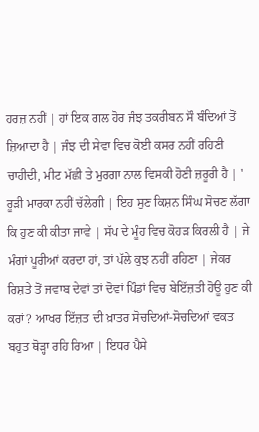ਹਰਜ਼ ਨਹੀਂ | ਹਾਂ ਇਕ ਗਲ ਹੋਰ ਜੰਝ ਤਕਰੀਬਨ ਸੌ ਬੰਦਿਆਂ ਤੋਂ ਜ਼ਿਆਦਾ ਹੈ | ਜੰਝ ਦੀ ਸੇਵਾ ਵਿਚ ਕੋਈ ਕਸਰ ਨਹੀਂ ਰਹਿਣੀ ਚਾਹੀਦੀ, ਮੀਟ ਮੱਛੀ ਤੇ ਮੁਰਗਾ ਨਾਲ ਵਿਸਕੀ ਹੋਣੀ ਜ਼ਰੂਰੀ ਹੈ | ' ਰੂੜੀ ਮਾਰਕਾ ਨਹੀਂ ਚੱਲੇਗੀ | ਇਹ ਸੁਣ ਕਿਸ਼ਨ ਸਿੰਘ ਸੋਚਣ ਲੱਗਾ ਕਿ ਹੁਣ ਕੀ ਕੀਤਾ ਜਾਵੇ | ਸੱਪ ਦੇ ਮੂੰਹ ਵਿਚ ਕੋਹੜ ਕਿਰਲੀ ਹੈ | ਜੇ ਮੰਗਾਂ ਪੂਰੀਆਂ ਕਰਦਾ ਹਾਂ, ਤਾਂ ਪੱਲੇ ਕੁਝ ਨਹੀਂ ਰਹਿਣਾ | ਜੇਕਰ ਰਿਸ਼ਤੇ ਤੋਂ ਜਵਾਬ ਦੇਵਾਂ ਤਾਂ ਦੋਵਾਂ ਪਿੰਡਾਂ ਵਿਚ ਬੇਇੱਜ਼ਤੀ ਹੋਊ ਹੁਣ ਕੀ ਕਰਾਂ? ਆਖਰ ਇੱਜ਼ਤ ਦੀ ਖ਼ਾਤਰ ਸੋਚਦਿਆਂ-ਸੋਚਦਿਆਂ ਵਕਤ ਬਹੁਤ ਥੋੜ੍ਹਾ ਰਹਿ ਰਿਆ | ਇਧਰ ਪੈਸੇ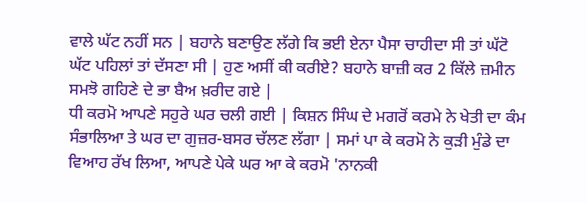ਵਾਲੇ ਘੱਟ ਨਹੀਂ ਸਨ | ਬਹਾਨੇ ਬਣਾਉਣ ਲੱਗੇ ਕਿ ਭਈ ਏਨਾ ਪੈਸਾ ਚਾਹੀਦਾ ਸੀ ਤਾਂ ਘੱਟੋ ਘੱਟ ਪਹਿਲਾਂ ਤਾਂ ਦੱਸਣਾ ਸੀ | ਹੁਣ ਅਸੀਂ ਕੀ ਕਰੀਏ? ਬਹਾਨੇ ਬਾਜ਼ੀ ਕਰ 2 ਕਿੱਲੇ ਜ਼ਮੀਨ ਸਮਝੋ ਗਹਿਣੇ ਦੇ ਭਾ ਬੈਅ ਖ਼ਰੀਦ ਗਏ |
ਧੀ ਕਰਮੋ ਆਪਣੇ ਸਹੁਰੇ ਘਰ ਚਲੀ ਗਈ | ਕਿਸ਼ਨ ਸਿੰਘ ਦੇ ਮਗਰੋਂ ਕਰਮੇ ਨੇ ਖੇਤੀ ਦਾ ਕੰਮ ਸੰਭਾਲਿਆ ਤੇ ਘਰ ਦਾ ਗੁਜ਼ਰ-ਬਸਰ ਚੱਲਣ ਲੱਗਾ | ਸਮਾਂ ਪਾ ਕੇ ਕਰਮੋ ਨੇ ਕੁੜੀ ਮੁੰਡੇ ਦਾ ਵਿਆਹ ਰੱਖ ਲਿਆ, ਆਪਣੇ ਪੇਕੇ ਘਰ ਆ ਕੇ ਕਰਮੋ 'ਨਾਨਕੀ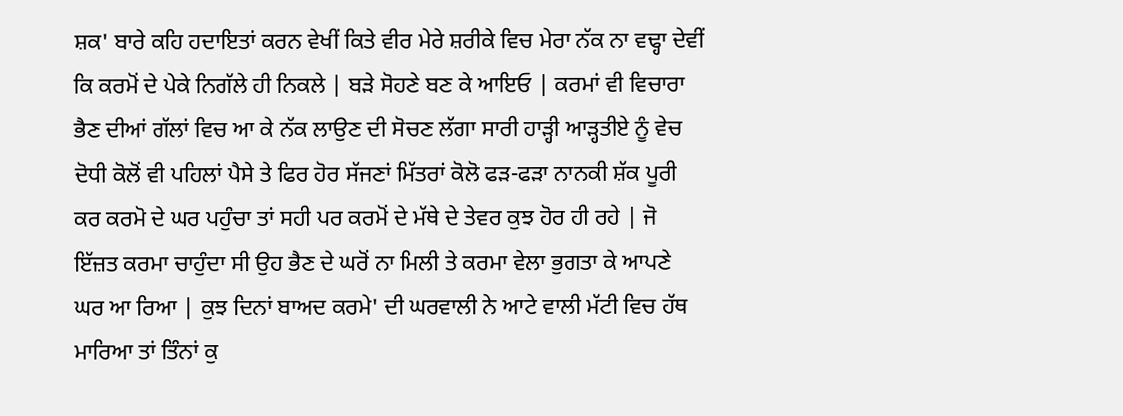ਸ਼ਕ' ਬਾਰੇ ਕਹਿ ਹਦਾਇਤਾਂ ਕਰਨ ਵੇਖੀਂ ਕਿਤੇ ਵੀਰ ਮੇਰੇ ਸ਼ਰੀਕੇ ਵਿਚ ਮੇਰਾ ਨੱਕ ਨਾ ਵਢ੍ਹਾ ਦੇਵੀਂ ਕਿ ਕਰਮੋਂ ਦੇ ਪੇਕੇ ਨਿਗੱਲੇ ਹੀ ਨਿਕਲੇ | ਬੜੇ ਸੋਹਣੇ ਬਣ ਕੇ ਆਇਓ | ਕਰਮਾਂ ਵੀ ਵਿਚਾਰਾ ਭੈਣ ਦੀਆਂ ਗੱਲਾਂ ਵਿਚ ਆ ਕੇ ਨੱਕ ਲਾਉਣ ਦੀ ਸੋਚਣ ਲੱਗਾ ਸਾਰੀ ਹਾੜ੍ਹੀ ਆੜ੍ਹਤੀਏ ਨੂੰ ਵੇਚ ਦੋਧੀ ਕੋਲੋਂ ਵੀ ਪਹਿਲਾਂ ਪੈਸੇ ਤੇ ਫਿਰ ਹੋਰ ਸੱਜਣਾਂ ਮਿੱਤਰਾਂ ਕੋਲੋ ਫੜ-ਫੜਾ ਨਾਨਕੀ ਸ਼ੱਕ ਪੂਰੀ ਕਰ ਕਰਮੋ ਦੇ ਘਰ ਪਹੁੰਚਾ ਤਾਂ ਸਹੀ ਪਰ ਕਰਮੋਂ ਦੇ ਮੱਥੇ ਦੇ ਤੇਵਰ ਕੁਝ ਹੋਰ ਹੀ ਰਹੇ | ਜੋ ਇੱਜ਼ਤ ਕਰਮਾ ਚਾਹੁੰਦਾ ਸੀ ਉਹ ਭੈਣ ਦੇ ਘਰੋਂ ਨਾ ਮਿਲੀ ਤੇ ਕਰਮਾ ਵੇਲਾ ਭੁਗਤਾ ਕੇ ਆਪਣੇ ਘਰ ਆ ਰਿਆ | ਕੁਝ ਦਿਨਾਂ ਬਾਅਦ ਕਰਮੇ' ਦੀ ਘਰਵਾਲੀ ਨੇ ਆਟੇ ਵਾਲੀ ਮੱਟੀ ਵਿਚ ਹੱਥ ਮਾਰਿਆ ਤਾਂ ਤਿੰਨਾਂ ਕੁ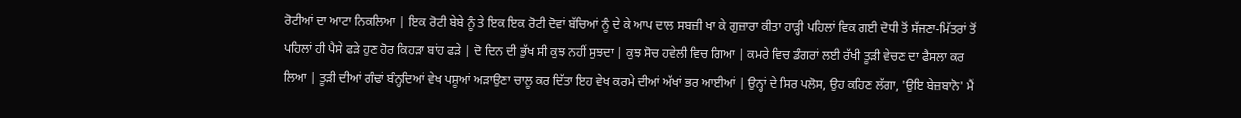ਰੋਟੀਆਂ ਦਾ ਆਟਾ ਨਿਕਲਿਆ | ਇਕ ਰੋਟੀ ਬੇਬੇ ਨੂੰ ਤੇ ਇਕ ਇਕ ਰੋਟੀ ਦੋਵਾਂ ਬੱਚਿਆਂ ਨੂੰ ਦੇ ਕੇ ਆਪ ਦਾਲ ਸਬਜ਼ੀ ਖਾ ਕੇ ਗੁਜ਼ਾਰਾ ਕੀਤਾ ਹਾੜ੍ਹੀ ਪਹਿਲਾਂ ਵਿਕ ਗਈ ਦੋਧੀ ਤੋਂ ਸੱਜਣਾ-ਮਿੱਤਰਾਂ ਤੋਂ ਪਹਿਲਾਂ ਹੀ ਪੈਸੇ ਫੜੇ ਹੁਣ ਹੋਰ ਕਿਹੜਾ ਬਾਂਹ ਫੜੇ | ਦੋ ਦਿਨ ਦੀ ਭੁੱਖ ਸੀ ਕੁਝ ਨਹੀਂ ਸੁਝਦਾ | ਕੁਝ ਸੋਚ ਹਵੇਲੀ ਵਿਚ ਗਿਆ | ਕਮਰੇ ਵਿਚ ਡੰਗਰਾਂ ਲਈ ਰੱਖੀ ਤੂੜੀ ਵੇਚਣ ਦਾ ਫੈਸਲਾ ਕਰ ਲਿਆ | ਤੂੜੀ ਦੀਆਂ ਗੰਢਾਂ ਬੰਨ੍ਹਦਿਆਂ ਵੇਖ ਪਸ਼ੂਆਂ ਅੜਾਉਣਾ ਚਾਲੂ ਕਰ ਦਿੱਤਾ ਇਹ ਵੇਖ ਕਰਮੇ ਦੀਆਂ ਅੱਖਾਂ ਭਰ ਆਈਆਂ | ਉਨ੍ਹਾਂ ਦੇ ਸਿਰ ਪਲੋਸ, ਉਹ ਕਹਿਣ ਲੱਗਾ, 'ਉਇ ਬੇਜ਼ਬਾਨੋ' ਮੈਂ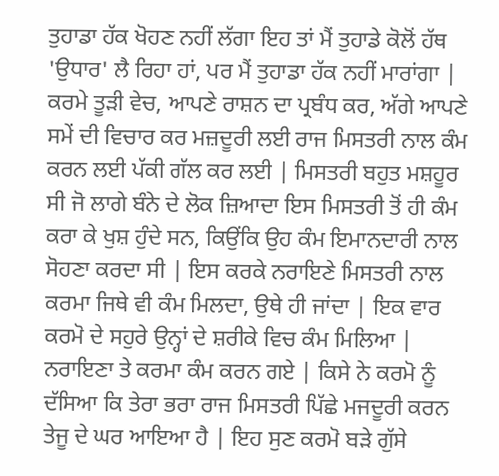ਤੁਹਾਡਾ ਹੱਕ ਖੋਹਣ ਨਹੀਂ ਲੱਗਾ ਇਹ ਤਾਂ ਮੈਂ ਤੁਹਾਡੇ ਕੋਲੋਂ ਹੱਥ 'ਉਧਾਰ' ਲੈ ਰਿਹਾ ਹਾਂ, ਪਰ ਮੈਂ ਤੁਹਾਡਾ ਹੱਕ ਨਹੀਂ ਮਾਰਾਂਗਾ |
ਕਰਮੇ ਤੂੜੀ ਵੇਚ, ਆਪਣੇ ਰਾਸ਼ਨ ਦਾ ਪ੍ਰਬੰਧ ਕਰ, ਅੱਗੇ ਆਪਣੇ ਸਮੇਂ ਦੀ ਵਿਚਾਰ ਕਰ ਮਜ਼ਦੂਰੀ ਲਈ ਰਾਜ ਮਿਸਤਰੀ ਨਾਲ ਕੰਮ ਕਰਨ ਲਈ ਪੱਕੀ ਗੱਲ ਕਰ ਲਈ | ਮਿਸਤਰੀ ਬਹੁਤ ਮਸ਼ਹੂਰ ਸੀ ਜੋ ਲਾਗੇ ਬੰਨੇ ਦੇ ਲੋਕ ਜ਼ਿਆਦਾ ਇਸ ਮਿਸਤਰੀ ਤੋਂ ਹੀ ਕੰਮ ਕਰਾ ਕੇ ਖੁਸ਼ ਹੁੰਦੇ ਸਨ, ਕਿਉਂਕਿ ਉਹ ਕੰਮ ਇਮਾਨਦਾਰੀ ਨਾਲ ਸੋਹਣਾ ਕਰਦਾ ਸੀ | ਇਸ ਕਰਕੇ ਨਰਾਇਣੇ ਮਿਸਤਰੀ ਨਾਲ ਕਰਮਾ ਜਿਥੇ ਵੀ ਕੰਮ ਮਿਲਦਾ, ਉਥੇ ਹੀ ਜਾਂਦਾ | ਇਕ ਵਾਰ ਕਰਮੋ ਦੇ ਸਹੁਰੇ ਉਨ੍ਹਾਂ ਦੇ ਸ਼ਰੀਕੇ ਵਿਚ ਕੰਮ ਮਿਲਿਆ | ਨਰਾਇਣਾ ਤੇ ਕਰਮਾ ਕੰਮ ਕਰਨ ਗਏ | ਕਿਸੇ ਨੇ ਕਰਮੋ ਨੂੰ ਦੱਸਿਆ ਕਿ ਤੇਰਾ ਭਰਾ ਰਾਜ ਮਿਸਤਰੀ ਪਿੱਛੇ ਮਜਦੂਰੀ ਕਰਨ ਤੇਜੂ ਦੇ ਘਰ ਆਇਆ ਹੈ | ਇਹ ਸੁਣ ਕਰਮੋ ਬੜੇ ਗੁੱਸੇ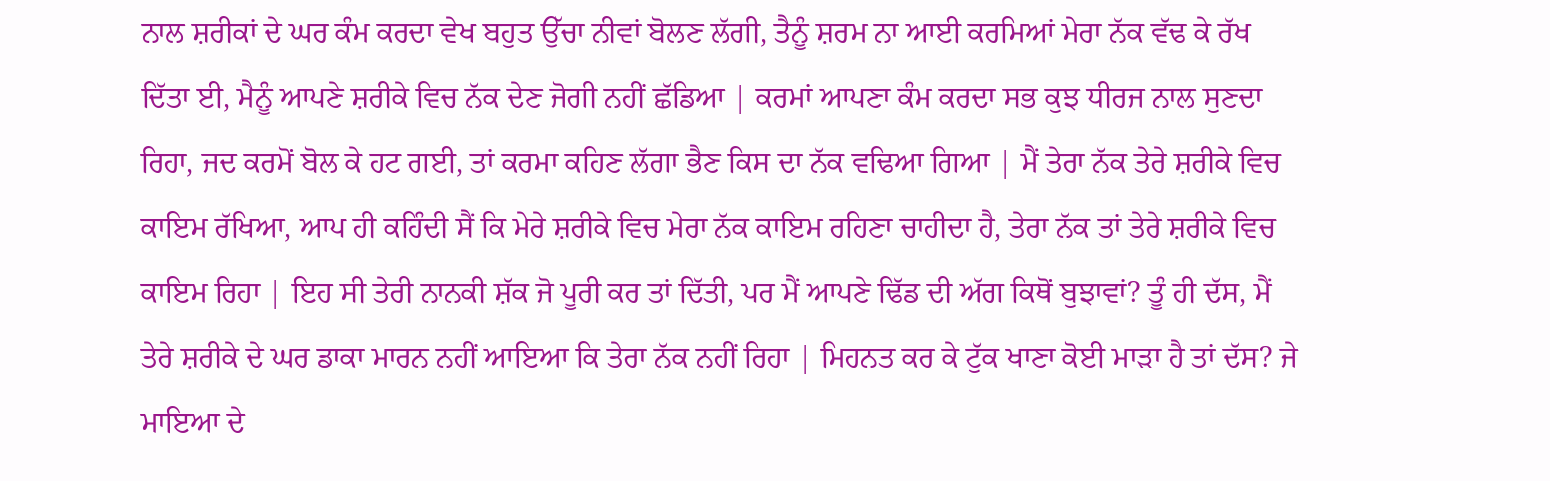ਨਾਲ ਸ਼ਰੀਕਾਂ ਦੇ ਘਰ ਕੰਮ ਕਰਦਾ ਵੇਖ ਬਹੁਤ ਉੱਚਾ ਨੀਵਾਂ ਬੋਲਣ ਲੱਗੀ, ਤੈਨੂੰ ਸ਼ਰਮ ਨਾ ਆਈ ਕਰਮਿਆਂ ਮੇਰਾ ਨੱਕ ਵੱਢ ਕੇ ਰੱਖ ਦਿੱਤਾ ਈ, ਮੈਨੂੰ ਆਪਣੇ ਸ਼ਰੀਕੇ ਵਿਚ ਨੱਕ ਦੇਣ ਜੋਗੀ ਨਹੀਂ ਛੱਡਿਆ | ਕਰਮਾਂ ਆਪਣਾ ਕੰਮ ਕਰਦਾ ਸਭ ਕੁਝ ਧੀਰਜ ਨਾਲ ਸੁਣਦਾ ਰਿਹਾ, ਜਦ ਕਰਮੋਂ ਬੋਲ ਕੇ ਹਟ ਗਈ, ਤਾਂ ਕਰਮਾ ਕਹਿਣ ਲੱਗਾ ਭੈਣ ਕਿਸ ਦਾ ਨੱਕ ਵਢਿਆ ਗਿਆ | ਮੈਂ ਤੇਰਾ ਨੱਕ ਤੇਰੇ ਸ਼ਰੀਕੇ ਵਿਚ ਕਾਇਮ ਰੱਖਿਆ, ਆਪ ਹੀ ਕਹਿੰਦੀ ਸੈਂ ਕਿ ਮੇਰੇ ਸ਼ਰੀਕੇ ਵਿਚ ਮੇਰਾ ਨੱਕ ਕਾਇਮ ਰਹਿਣਾ ਚਾਹੀਦਾ ਹੈ, ਤੇਰਾ ਨੱਕ ਤਾਂ ਤੇਰੇ ਸ਼ਰੀਕੇ ਵਿਚ ਕਾਇਮ ਰਿਹਾ | ਇਹ ਸੀ ਤੇਰੀ ਨਾਨਕੀ ਸ਼ੱਕ ਜੋ ਪੂਰੀ ਕਰ ਤਾਂ ਦਿੱਤੀ, ਪਰ ਮੈਂ ਆਪਣੇ ਢਿੱਡ ਦੀ ਅੱਗ ਕਿਥੋਂ ਬੁਝਾਵਾਂ? ਤੂੰ ਹੀ ਦੱਸ, ਮੈਂ ਤੇਰੇ ਸ਼ਰੀਕੇ ਦੇ ਘਰ ਡਾਕਾ ਮਾਰਨ ਨਹੀਂ ਆਇਆ ਕਿ ਤੇਰਾ ਨੱਕ ਨਹੀਂ ਰਿਹਾ | ਮਿਹਨਤ ਕਰ ਕੇ ਟੁੱਕ ਖਾਣਾ ਕੋਈ ਮਾੜਾ ਹੈ ਤਾਂ ਦੱਸ? ਜੇ ਮਾਇਆ ਦੇ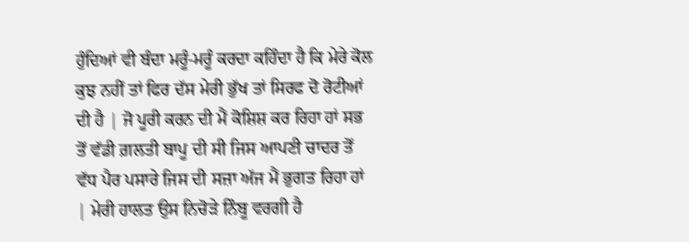ਹੁੰਦਿਆਂ ਵੀ ਬੰਦਾ ਮਰੂੰ-ਮਰੂੰ ਕਰਦਾ ਕਹਿੰਦਾ ਹੈ ਕਿ ਮੇਰੇ ਕੋਲ ਕੁਝ ਨਹੀਂ ਤਾਂ ਫਿਰ ਦੱਸ ਮੇਰੀ ਭੁੱਖ ਤਾਂ ਸਿਰਫ ਦੋ ਰੋਟੀਆਂ ਦੀ ਹੈ | ਜੋ ਪੂਰੀ ਕਰਨ ਦੀ ਮੈਂ ਕੋਸ਼ਿਸ਼ ਕਰ ਰਿਹਾ ਹਾਂ ਸਭ ਤੋਂ ਵੱਡੀ ਗ਼ਲਤੀ ਬਾਪੂ ਦੀ ਸੀ ਜਿਸ ਆਪਣੀ ਚਾਦਰ ਤੋਂ ਵੱਧ ਪੈਰ ਪਸਾਰੇ ਜਿਸ ਦੀ ਸਜ਼ਾ ਅੱਜ ਮੈਂ ਭੁਗਤ ਰਿਹਾ ਹਾਂ | ਮੇਰੀ ਹਾਲਤ ਉਸ ਨਿਚੋੜੇ ਨਿੰਬੂ ਵਰਗੀ ਹੈ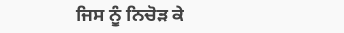ਜਿਸ ਨੂੰ ਨਿਚੋੜ ਕੇ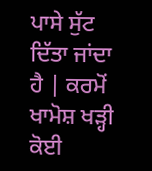ਪਾਸੇ ਸੁੱਟ ਦਿੱਤਾ ਜਾਂਦਾ ਹੈ | ਕਰਮੋਂ ਖਾਮੋਸ਼ ਖੜ੍ਹੀ ਕੋਈ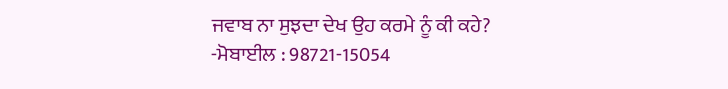ਜਵਾਬ ਨਾ ਸੁਝਦਾ ਦੇਖ ਉਹ ਕਰਮੇ ਨੂੰ ਕੀ ਕਹੇ?
-ਮੋਬਾਈਲ : 98721-15054